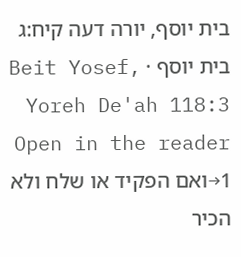בית יוסף, יורה דעה קיח:ג
בית יוסף · Beit Yosef, Yoreh De'ah 118:3
Open in the reader →1ואם הפקיד או שלח ולא הכיר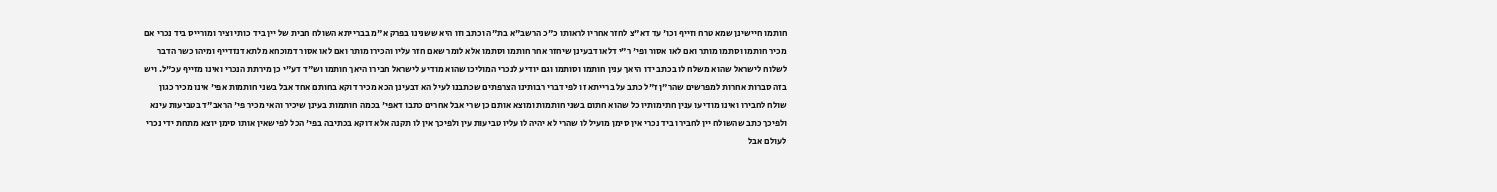חותמו חיישינן שמא טרח וזייף וכו' עד דא"צ לחזר אחריו לראותו כ"כ הרשב"א בת"ה וכתב וזו היא ששנינו בפרק א"מ בברייתא השולח חבית של יין ביד כותי וציר ומורייס ביד נכרי אם מכיר חותמו וסתמו מותר ואם לאו אסור ופי' ר"י דלאו דבעינן שיחזר אחר חותמו וסתמו אלא לומר שאם חזר עליו והכירו מותר ואם לאו אסור דמוכחא מלתא דנזדייף ומיהו כשר הדבר לשלוח לישראל שהוא משלח לו בכתב ידו היאך ענין חותמו וסותמו וגם יודיע לנכרי המוליכו שהוא מודיע לישראל חבירו היאך חותמו וש"ד דע"י כן מירתת הנכרי ואינו מזייף עכ"ל. ויש בזה סברות אחרות למפרשים שהר"ן ז"ל כתב על ברייתא זו לפי דברי רבותינו הצרפתים שכתבנו לעיל הא דבעינן הכא מכיר דוקא בחותם אחד אבל בשני חותמות אפי' אינו מכיר כגון שולח לחבירו ואינו מודיעו ענין חתימותיו כל שהוא חתום בשני חותמות ומוצא אותם כן שרי אבל אחרים כתבו דאפי' בכמה חותמות בעינן שיכיר והאי מכיר פי' הראב"ד בטביעות עינא ולפיכך כתב שהשולח יין לחבירו ביד נכרי אין סימן מועיל לו שהרי לא יהיה לו עליו טביעות עין ולפיכך אין לו תקנה אלא דוקא בכתיבה בפי' הכל לפי שאין אותו סימן יוצא מתחת ידי נכרי לעולם אבל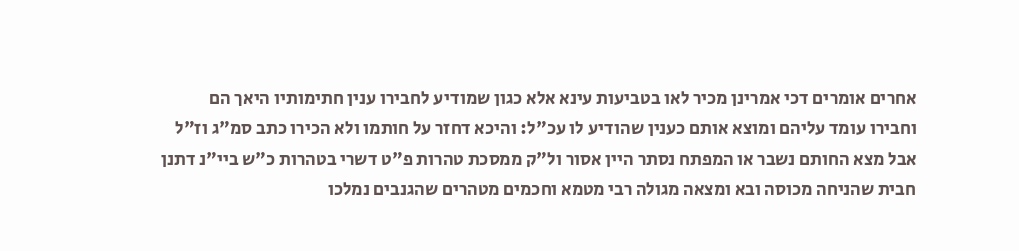אחרים אומרים דכי אמרינן מכיר לאו בטביעות עינא אלא כגון שמודיע לחבירו ענין חתימותיו היאך הם וחבירו עומד עליהם ומוצא אותם כענין שהודיע לו עכ"ל: והיכא דחזר על חותמו ולא הכירו כתב סמ"ג וז"ל אבל מצא החותם נשבר או המפתח נסתר היין אסור ול"ק ממסכת טהרות פ"ט דשרי בטהרות כ"ש ביי"נ דתנן חבית שהניחה מכוסה ובא ומצאה מגולה רבי מטמא וחכמים מטהרים שהגנבים נמלכו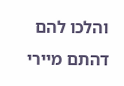והלכו להם דהתם מיירי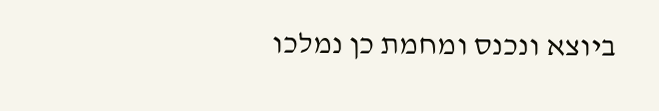ביוצא ונכנס ומחמת כן נמלכו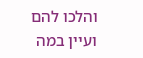והלכו להם ועיין במה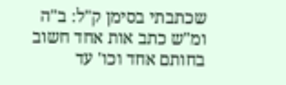שכתבתי בסימן ק"ל: ב"ה ומ"ש כתב אות אחד חשוב בחותם אחד וכו' עד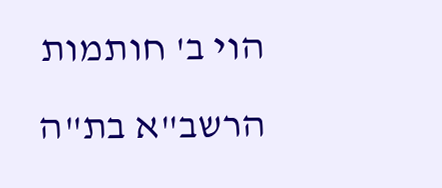הוי ב' חותמות הרשב"א בת"ה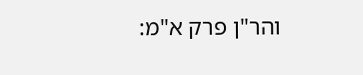והר"ן פרק א"מ: